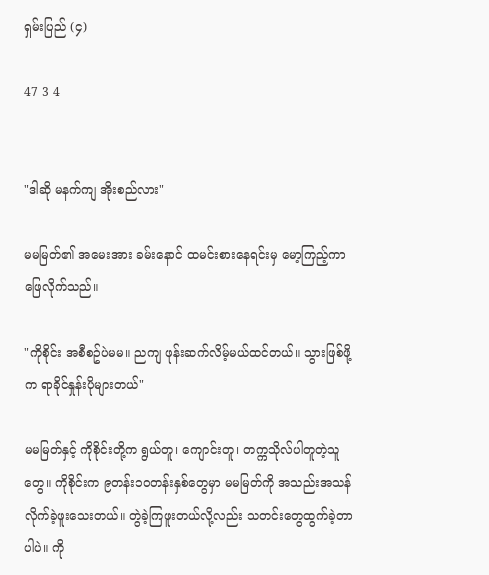ရှမ်းပြည် (၄)

47 3 4


"ဒါဆို မနက်ကျ အိုးစည်လား"

မမမြတ်၏ အမေးအား ခမ်းနောင် ထမင်းစားနေရင်းမှ မော့ကြည့်ကာဖြေလိုက်သည်။

"ကိုစိုင်း အစီစဥ်ပဲမမ။ ညကျ ဖုန်းဆက်လိမ့်မယ်ထင်တယ်။ သွားဖြစ်ဖို့က ရာခိုင်နှုန်းပိုများတယ်"

မမမြတ်နှင့် ကိုစိုင်းတို့က ရွယ်တူ၊ ကျောင်းတူ၊ တက္ကသိုလ်ပါတူတဲ့သူတွေ။ ကိုစိုင်းက ၉တန်း၁၀တန်းနှစ်တွေမှာ မမမြတ်ကို အသည်းအသန်လိုက်ခဲ့ဖူးသေးတယ်။ တွဲခဲ့ကြဖူးတယ်လို့လည်း သတင်းတွေထွက်ခဲ့တာပါပဲ။ ကို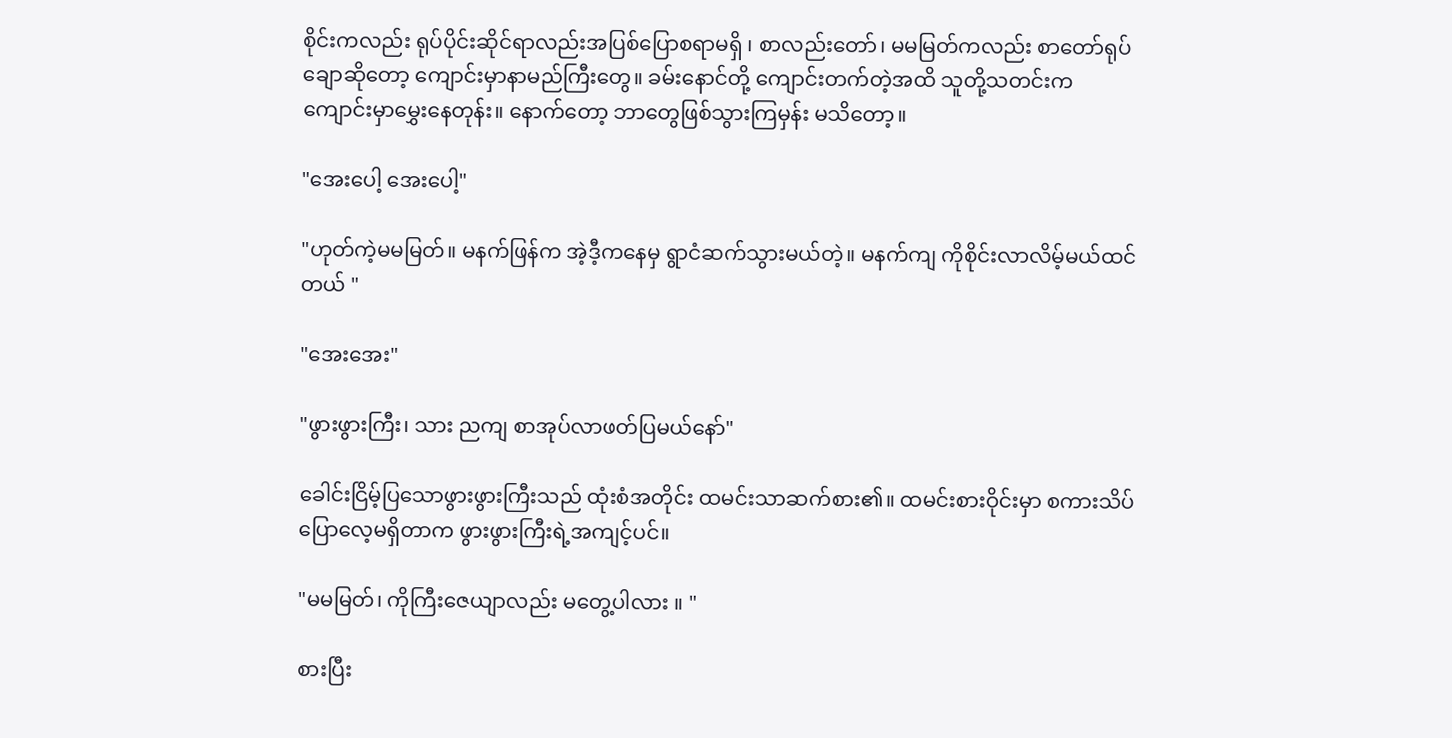စိုင်းကလည်း ရုပ်ပိုင်းဆိုင်ရာလည်းအပြစ်ပြောစရာမရှိ ၊ စာလည်းတော်၊ မမမြတ်ကလည်း စာတော်ရုပ်ချောဆိုတော့ ကျောင်းမှာနာမည်ကြီးတွေ။ ခမ်းနောင်တို့ ကျောင်းတက်တဲ့အထိ သူတို့သတင်းက ကျောင်းမှာမွှေးနေတုန်း။ နောက်တော့ ဘာတွေဖြစ်သွားကြမှန်း မသိတော့။

"အေးပေါ့ အေးပေါ့"

"ဟုတ်ကဲ့မမမြတ်။ မနက်ဖြန်က အဲ့ဒီ့ကနေမှ ရွာငံဆက်သွားမယ်တဲ့။ မနက်ကျ ကိုစိုင်းလာလိမ့်မယ်ထင်တယ် "

"အေးအေး"

"ဖွားဖွားကြီး၊ သား ညကျ စာအုပ်လာဖတ်ပြမယ်နော်"

ခေါင်းငြိမ့်ပြသောဖွားဖွားကြီးသည် ထုံးစံအတိုင်း ထမင်းသာဆက်စား၏။ ထမင်းစားဝိုင်းမှာ စကားသိပ်ပြောလေ့မရှိတာက ဖွားဖွားကြီးရဲ့အကျင့်ပင်။

"မမမြတ်၊ ကိုကြီးဇေယျာလည်း မတွေ့ပါလား ။ "

စားပြီး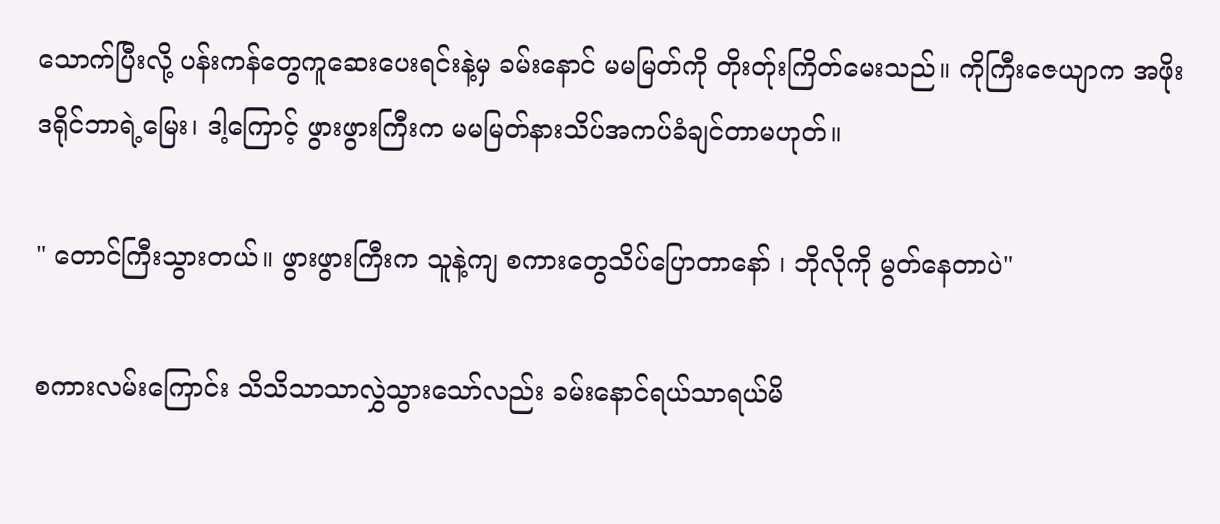သောက်ပြီးလို့ ပန်းကန်တွေကူဆေးပေးရင်းနဲ့မှ ခမ်းနောင် မမမြတ်ကို တိုးတ်ုးကြိတ်မေးသည်။ ကိုကြီးဇေယျာက အဖိုးဒရိုင်ဘာရဲ့မြေး၊ ဒါ့ကြောင့် ဖွားဖွားကြီးက မမမြတ်နားသိပ်အကပ်ခံချင်တာမဟုတ်။

" တောင်ကြီးသွားတယ်။ ဖွားဖွားကြီးက သူနဲ့ကျ စကားတွေသိပ်ပြောတာနော် ၊ ဘိုလိုကို မွတ်နေတာပဲ"

စကားလမ်းကြောင်း သိသိသာသာလွှဲသွားသော်လည်း ခမ်းနောင်ရယ်သာရယ်မိ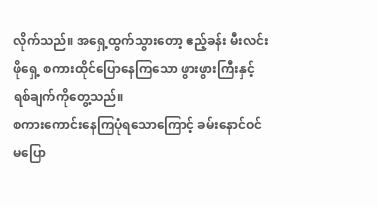လိုက်သည်။ အရှေ့ထွက်သွားတော့ ဧည့်ခန်း မီးလင်းဖိုရှေ့ စကားထိုင်ပြောနေကြသော ဖွားဖွားကြီးနှင့် ရစ်ချက်ကိုတွေ့သည်။
စကားကောင်းနေကြပုံရသောကြောင့် ခမ်းနောင်ဝင်မပြော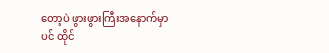တော့ပဲ ဖွားဖွားကြီးအနောက်မှာပင် ထိုင်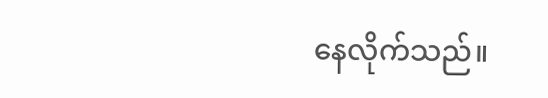နေလိုက်သည်။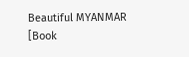Beautiful MYANMAR [Book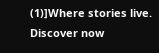(1)]Where stories live. Discover now